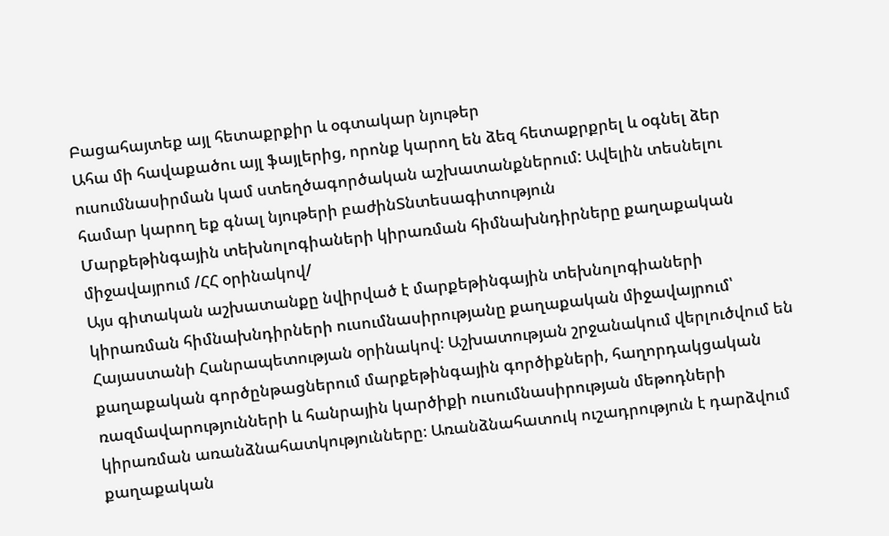Բացահայտեք այլ հետաքրքիր և օգտակար նյութեր
Ահա մի հավաքածու այլ ֆայլերից, որոնք կարող են ձեզ հետաքրքրել և օգնել ձեր ուսումնասիրման կամ ստեղծագործական աշխատանքներում: Ավելին տեսնելու համար կարող եք գնալ նյութերի բաժինՏնտեսագիտություն
Մարքեթինգային տեխնոլոգիաների կիրառման հիմնախնդիրները քաղաքական միջավայրում /ՀՀ օրինակով/
Այս գիտական աշխատանքը նվիրված է մարքեթինգային տեխնոլոգիաների կիրառման հիմնախնդիրների ուսումնասիրությանը քաղաքական միջավայրում՝ Հայաստանի Հանրապետության օրինակով։ Աշխատության շրջանակում վերլուծվում են քաղաքական գործընթացներում մարքեթինգային գործիքների, հաղորդակցական ռազմավարությունների և հանրային կարծիքի ուսումնասիրության մեթոդների կիրառման առանձնահատկությունները։ Առանձնահատուկ ուշադրություն է դարձվում քաղաքական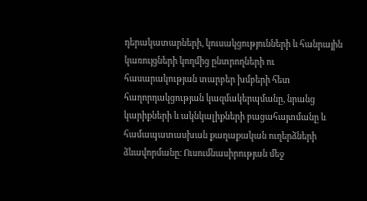դերակատարների, կուսակցությունների և հանրային կառույցների կողմից ընտրողների ու հասարակության տարբեր խմբերի հետ հաղորդակցության կազմակերպմանը, նրանց կարիքների և ակնկալիքների բացահայտմանը և համապատասխան քաղաքական ուղերձների ձևավորմանը։ Ուսումնասիրության մեջ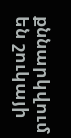քննարկվում են շուկայի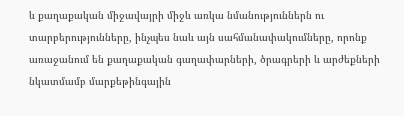և քաղաքական միջավայրի միջև առկա նմանություններն ու տարբերությունները, ինչպես նաև այն սահմանափակումները, որոնք առաջանում են քաղաքական գաղափարների, ծրագրերի և արժեքների նկատմամբ մարքեթինգային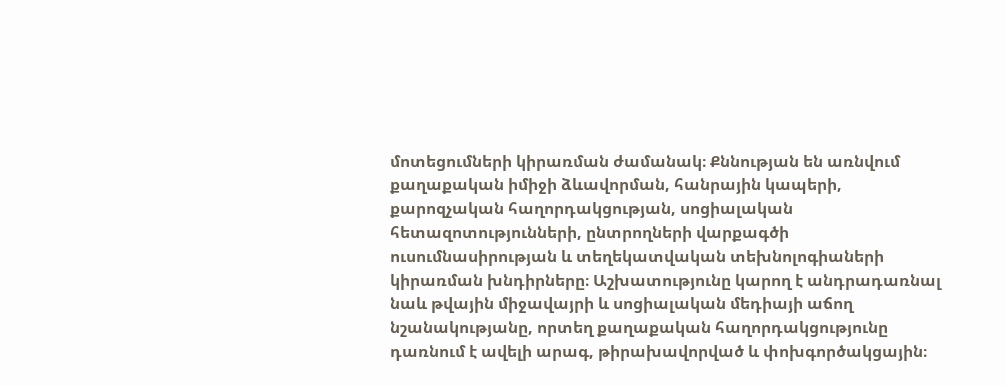մոտեցումների կիրառման ժամանակ։ Քննության են առնվում քաղաքական իմիջի ձևավորման, հանրային կապերի, քարոզչական հաղորդակցության, սոցիալական հետազոտությունների, ընտրողների վարքագծի ուսումնասիրության և տեղեկատվական տեխնոլոգիաների կիրառման խնդիրները։ Աշխատությունը կարող է անդրադառնալ նաև թվային միջավայրի և սոցիալական մեդիայի աճող նշանակությանը, որտեղ քաղաքական հաղորդակցությունը դառնում է ավելի արագ, թիրախավորված և փոխգործակցային։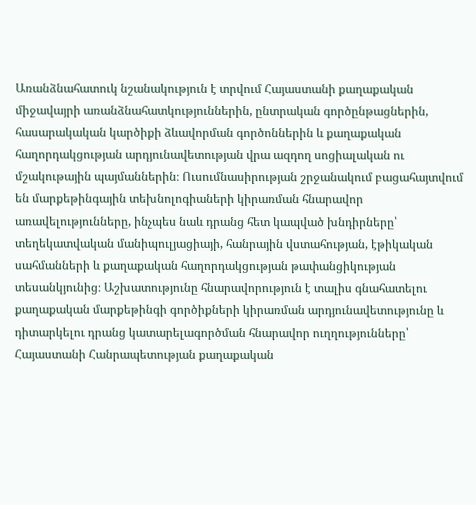Առանձնահատուկ նշանակություն է տրվում Հայաստանի քաղաքական միջավայրի առանձնահատկություններին, ընտրական գործընթացներին, հասարակական կարծիքի ձևավորման գործոններին և քաղաքական հաղորդակցության արդյունավետության վրա ազդող սոցիալական ու մշակութային պայմաններին։ Ուսումնասիրության շրջանակում բացահայտվում են մարքեթինգային տեխնոլոգիաների կիրառման հնարավոր առավելությունները, ինչպես նաև դրանց հետ կապված խնդիրները՝ տեղեկատվական մանիպուլյացիայի, հանրային վստահության, էթիկական սահմանների և քաղաքական հաղորդակցության թափանցիկության տեսանկյունից։ Աշխատությունը հնարավորություն է տալիս գնահատելու քաղաքական մարքեթինգի գործիքների կիրառման արդյունավետությունը և դիտարկելու դրանց կատարելագործման հնարավոր ուղղությունները՝ Հայաստանի Հանրապետության քաղաքական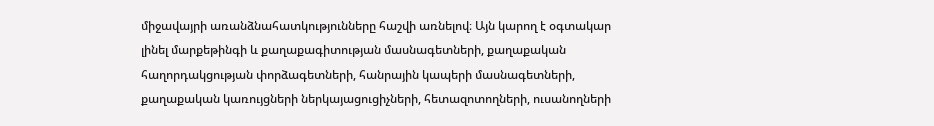միջավայրի առանձնահատկությունները հաշվի առնելով։ Այն կարող է օգտակար լինել մարքեթինգի և քաղաքագիտության մասնագետների, քաղաքական հաղորդակցության փորձագետների, հանրային կապերի մասնագետների, քաղաքական կառույցների ներկայացուցիչների, հետազոտողների, ուսանողների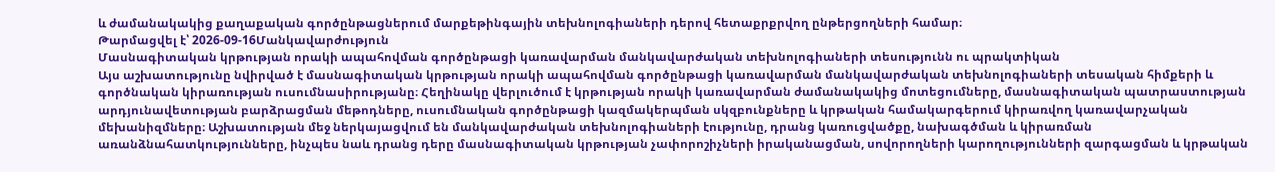և ժամանակակից քաղաքական գործընթացներում մարքեթինգային տեխնոլոգիաների դերով հետաքրքրվող ընթերցողների համար։
Թարմացվել է՝ 2026-09-16Մանկավարժություն
Մասնագիտական կրթության որակի ապահովման գործընթացի կառավարման մանկավարժական տեխնոլոգիաների տեսությունն ու պրակտիկան
Այս աշխատությունը նվիրված է մասնագիտական կրթության որակի ապահովման գործընթացի կառավարման մանկավարժական տեխնոլոգիաների տեսական հիմքերի և գործնական կիրառության ուսումնասիրությանը։ Հեղինակը վերլուծում է կրթության որակի կառավարման ժամանակակից մոտեցումները, մասնագիտական պատրաստության արդյունավետության բարձրացման մեթոդները, ուսումնական գործընթացի կազմակերպման սկզբունքները և կրթական համակարգերում կիրառվող կառավարչական մեխանիզմները։ Աշխատության մեջ ներկայացվում են մանկավարժական տեխնոլոգիաների էությունը, դրանց կառուցվածքը, նախագծման և կիրառման առանձնահատկությունները, ինչպես նաև դրանց դերը մասնագիտական կրթության չափորոշիչների իրականացման, սովորողների կարողությունների զարգացման և կրթական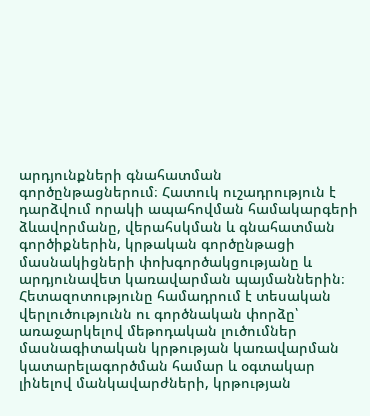արդյունքների գնահատման գործընթացներում։ Հատուկ ուշադրություն է դարձվում որակի ապահովման համակարգերի ձևավորմանը, վերահսկման և գնահատման գործիքներին, կրթական գործընթացի մասնակիցների փոխգործակցությանը և արդյունավետ կառավարման պայմաններին։ Հետազոտությունը համադրում է տեսական վերլուծությունն ու գործնական փորձը՝ առաջարկելով մեթոդական լուծումներ մասնագիտական կրթության կառավարման կատարելագործման համար և օգտակար լինելով մանկավարժների, կրթության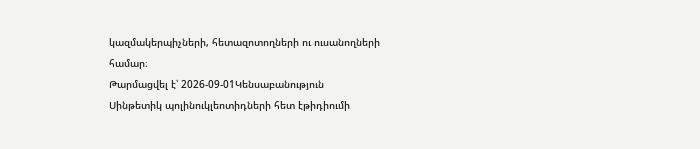կազմակերպիչների, հետազոտողների ու ուսանողների համար։
Թարմացվել է՝ 2026-09-01Կենսաբանություն
Սինթետիկ պոլինուկլեոտիդների հետ էթիդիումի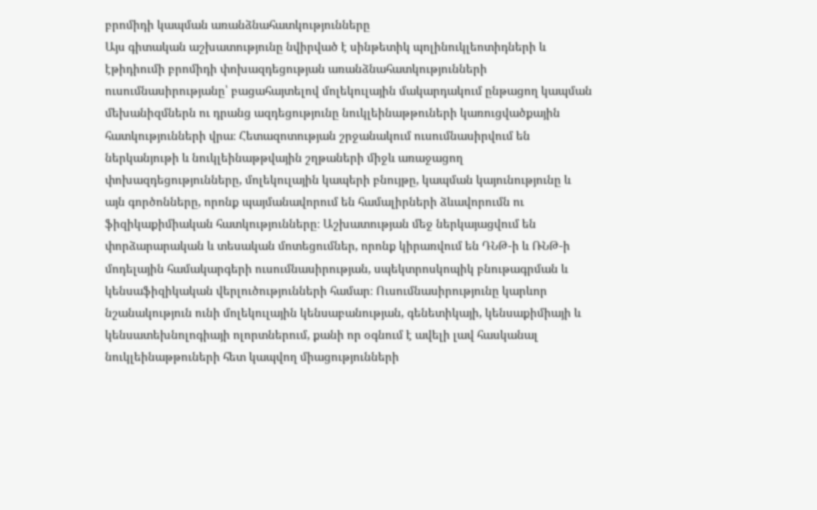բրոմիդի կապման առանձնահատկությունները
Այս գիտական աշխատությունը նվիրված է սինթետիկ պոլինուկլեոտիդների և էթիդիումի բրոմիդի փոխազդեցության առանձնահատկությունների ուսումնասիրությանը՝ բացահայտելով մոլեկուլային մակարդակում ընթացող կապման մեխանիզմներն ու դրանց ազդեցությունը նուկլեինաթթուների կառուցվածքային հատկությունների վրա։ Հետազոտության շրջանակում ուսումնասիրվում են ներկանյութի և նուկլեինաթթվային շղթաների միջև առաջացող փոխազդեցությունները, մոլեկուլային կապերի բնույթը, կապման կայունությունը և այն գործոնները, որոնք պայմանավորում են համալիրների ձևավորումն ու ֆիզիկաքիմիական հատկությունները։ Աշխատության մեջ ներկայացվում են փորձարարական և տեսական մոտեցումներ, որոնք կիրառվում են ԴՆԹ-ի և ՌՆԹ-ի մոդելային համակարգերի ուսումնասիրության, սպեկտրոսկոպիկ բնութագրման և կենսաֆիզիկական վերլուծությունների համար։ Ուսումնասիրությունը կարևոր նշանակություն ունի մոլեկուլային կենսաբանության, գենետիկայի, կենսաքիմիայի և կենսատեխնոլոգիայի ոլորտներում, քանի որ օգնում է ավելի լավ հասկանալ նուկլեինաթթուների հետ կապվող միացությունների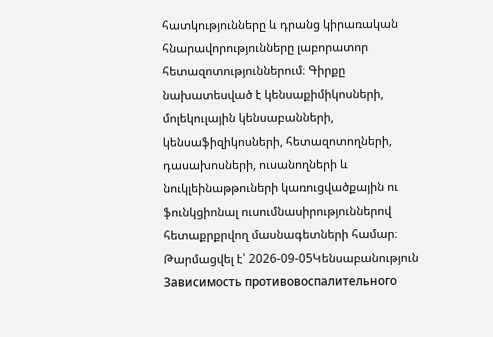հատկությունները և դրանց կիրառական հնարավորությունները լաբորատոր հետազոտություններում։ Գիրքը նախատեսված է կենսաքիմիկոսների, մոլեկուլային կենսաբանների, կենսաֆիզիկոսների, հետազոտողների, դասախոսների, ուսանողների և նուկլեինաթթուների կառուցվածքային ու ֆունկցիոնալ ուսումնասիրություններով հետաքրքրվող մասնագետների համար։
Թարմացվել է՝ 2026-09-05Կենսաբանություն
Зависимость противовoспалительного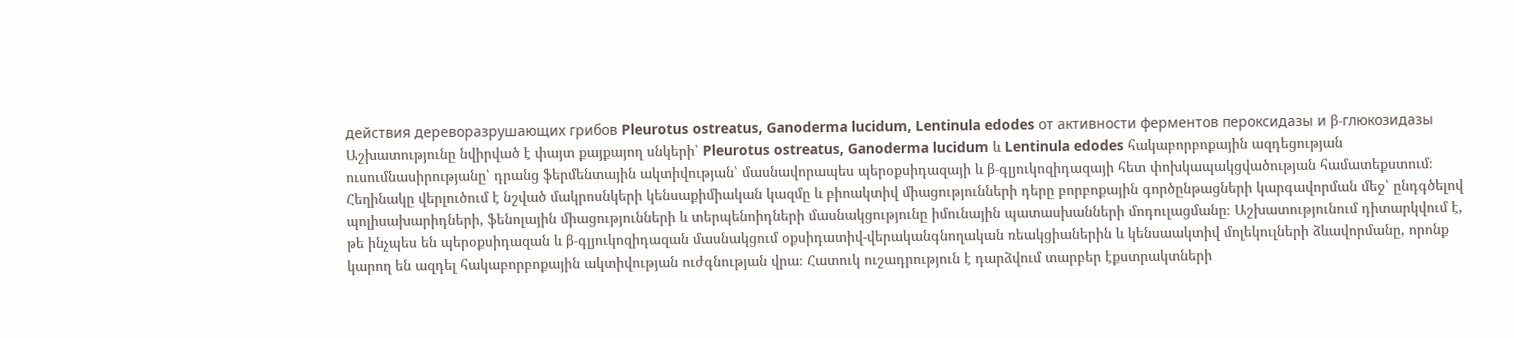действия дереворазрушающих грибов Pleurotus ostreatus, Ganoderma lucidum, Lentinula edodes от активности ферментов пероксидазы и β-глюкозидазы
Աշխատությունը նվիրված է փայտ քայքայող սնկերի՝ Pleurotus ostreatus, Ganoderma lucidum և Lentinula edodes հակաբորբոքային ազդեցության ուսումնասիրությանը՝ դրանց ֆերմենտային ակտիվության՝ մասնավորապես պերօքսիդազայի և β-գլյուկոզիդազայի հետ փոխկապակցվածության համատեքստում։ Հեղինակը վերլուծում է նշված մակրոսնկերի կենսաքիմիական կազմը և բիոակտիվ միացությունների դերը բորբոքային գործընթացների կարգավորման մեջ՝ ընդգծելով պոլիսախարիդների, ֆենոլային միացությունների և տերպենոիդների մասնակցությունը իմունային պատասխանների մոդուլացմանը։ Աշխատությունում դիտարկվում է, թե ինչպես են պերօքսիդազան և β-գլյուկոզիդազան մասնակցում օքսիդատիվ-վերականգնողական ռեակցիաներին և կենսաակտիվ մոլեկուլների ձևավորմանը, որոնք կարող են ազդել հակաբորբոքային ակտիվության ուժգնության վրա։ Հատուկ ուշադրություն է դարձվում տարբեր էքստրակտների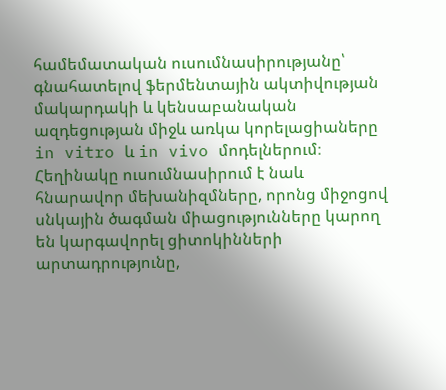համեմատական ուսումնասիրությանը՝ գնահատելով ֆերմենտային ակտիվության մակարդակի և կենսաբանական ազդեցության միջև առկա կորելացիաները in vitro և in vivo մոդելներում։ Հեղինակը ուսումնասիրում է նաև հնարավոր մեխանիզմները, որոնց միջոցով սնկային ծագման միացությունները կարող են կարգավորել ցիտոկինների արտադրությունը,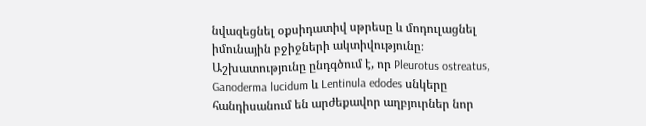նվազեցնել օքսիդատիվ սթրեսը և մոդուլացնել իմունային բջիջների ակտիվությունը։ Աշխատությունը ընդգծում է, որ Pleurotus ostreatus, Ganoderma lucidum և Lentinula edodes սնկերը հանդիսանում են արժեքավոր աղբյուրներ նոր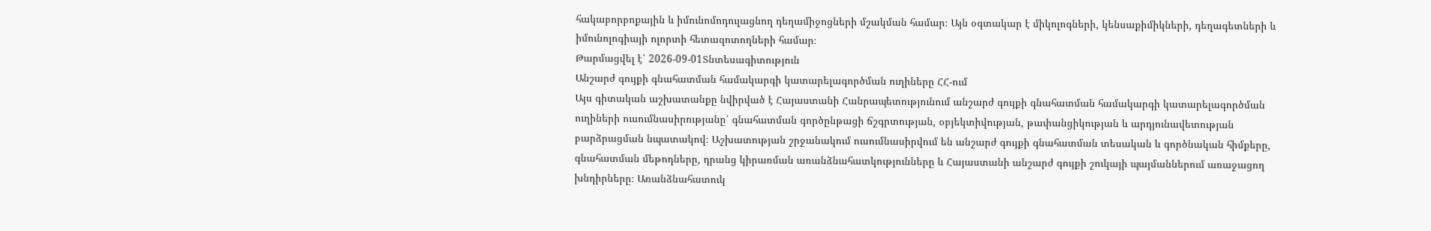հակաբորբոքային և իմունոմոդուլացնող դեղամիջոցների մշակման համար։ Այն օգտակար է միկոլոգների, կենսաքիմիկների, դեղագետների և իմունոլոգիայի ոլորտի հետազոտողների համար։
Թարմացվել է՝ 2026-09-01Տնտեսագիտություն
Անշարժ գույքի գնահատման համակարգի կատարելագործման ուղիները ՀՀ-ում
Այս գիտական աշխատանքը նվիրված է Հայաստանի Հանրապետությունում անշարժ գույքի գնահատման համակարգի կատարելագործման ուղիների ուսումնասիրությանը՝ գնահատման գործընթացի ճշգրտության, օբյեկտիվության, թափանցիկության և արդյունավետության բարձրացման նպատակով։ Աշխատության շրջանակում ուսումնասիրվում են անշարժ գույքի գնահատման տեսական և գործնական հիմքերը, գնահատման մեթոդները, դրանց կիրառման առանձնահատկությունները և Հայաստանի անշարժ գույքի շուկայի պայմաններում առաջացող խնդիրները։ Առանձնահատուկ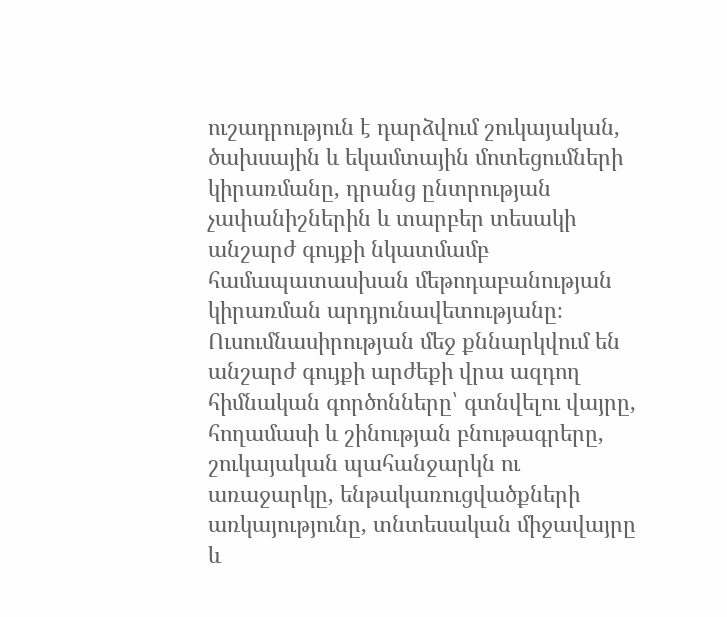ուշադրություն է դարձվում շուկայական, ծախսային և եկամտային մոտեցումների կիրառմանը, դրանց ընտրության չափանիշներին և տարբեր տեսակի անշարժ գույքի նկատմամբ համապատասխան մեթոդաբանության կիրառման արդյունավետությանը։ Ուսումնասիրության մեջ քննարկվում են անշարժ գույքի արժեքի վրա ազդող հիմնական գործոնները՝ գտնվելու վայրը, հողամասի և շինության բնութագրերը, շուկայական պահանջարկն ու առաջարկը, ենթակառուցվածքների առկայությունը, տնտեսական միջավայրը և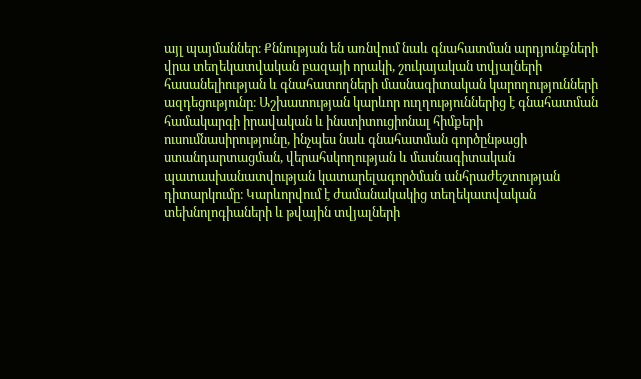այլ պայմաններ։ Քննության են առնվում նաև գնահատման արդյունքների վրա տեղեկատվական բազայի որակի, շուկայական տվյալների հասանելիության և գնահատողների մասնագիտական կարողությունների ազդեցությունը։ Աշխատության կարևոր ուղղություններից է գնահատման համակարգի իրավական և ինստիտուցիոնալ հիմքերի ուսումնասիրությունը, ինչպես նաև գնահատման գործընթացի ստանդարտացման, վերահսկողության և մասնագիտական պատասխանատվության կատարելագործման անհրաժեշտության դիտարկումը։ Կարևորվում է ժամանակակից տեղեկատվական տեխնոլոգիաների և թվային տվյալների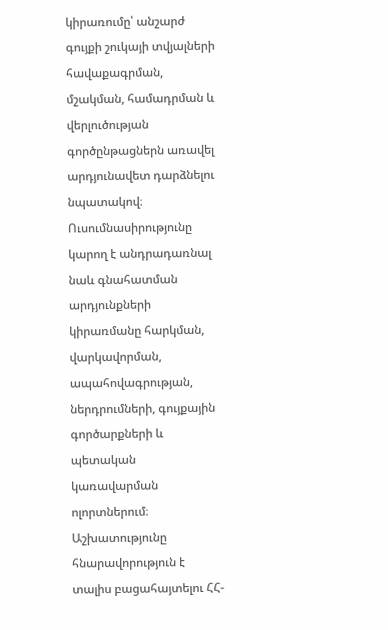կիրառումը՝ անշարժ գույքի շուկայի տվյալների հավաքագրման, մշակման, համադրման և վերլուծության գործընթացներն առավել արդյունավետ դարձնելու նպատակով։ Ուսումնասիրությունը կարող է անդրադառնալ նաև գնահատման արդյունքների կիրառմանը հարկման, վարկավորման, ապահովագրության, ներդրումների, գույքային գործարքների և պետական կառավարման ոլորտներում։ Աշխատությունը հնարավորություն է տալիս բացահայտելու ՀՀ-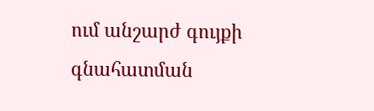ում անշարժ գույքի գնահատման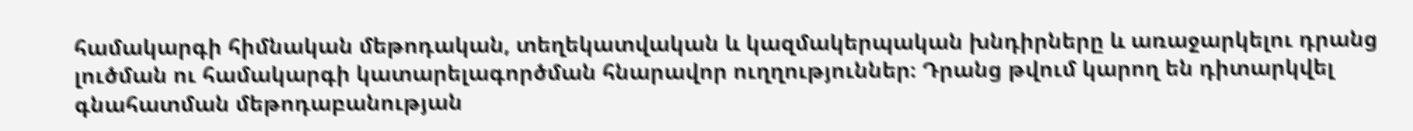համակարգի հիմնական մեթոդական, տեղեկատվական և կազմակերպական խնդիրները և առաջարկելու դրանց լուծման ու համակարգի կատարելագործման հնարավոր ուղղություններ։ Դրանց թվում կարող են դիտարկվել գնահատման մեթոդաբանության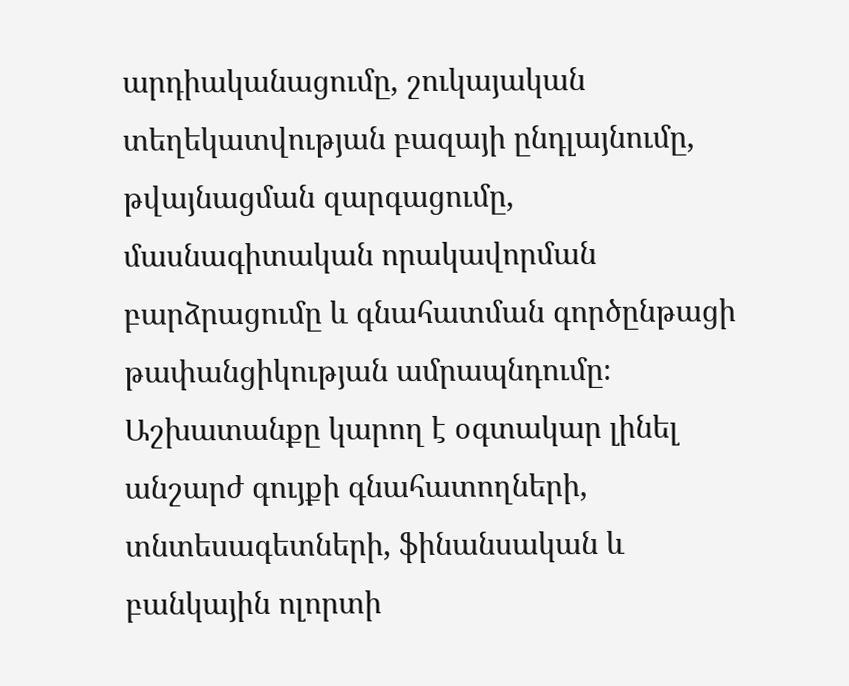արդիականացումը, շուկայական տեղեկատվության բազայի ընդլայնումը, թվայնացման զարգացումը, մասնագիտական որակավորման բարձրացումը և գնահատման գործընթացի թափանցիկության ամրապնդումը։ Աշխատանքը կարող է օգտակար լինել անշարժ գույքի գնահատողների, տնտեսագետների, ֆինանսական և բանկային ոլորտի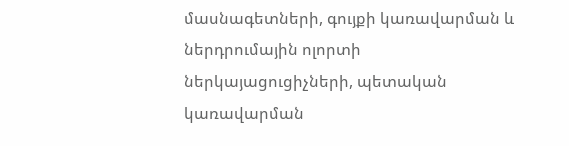մասնագետների, գույքի կառավարման և ներդրումային ոլորտի ներկայացուցիչների, պետական կառավարման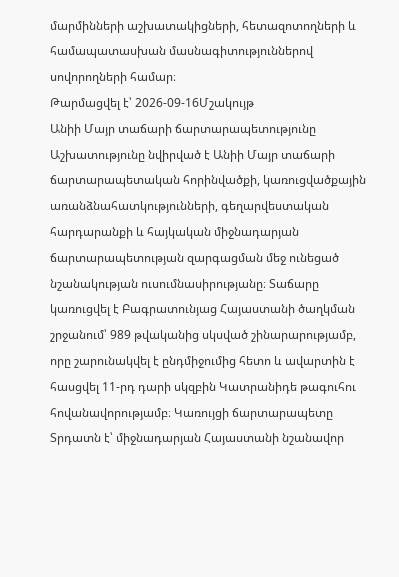մարմինների աշխատակիցների, հետազոտողների և համապատասխան մասնագիտություններով սովորողների համար։
Թարմացվել է՝ 2026-09-16Մշակույթ
Անիի Մայր տաճարի ճարտարապետությունը
Աշխատությունը նվիրված է Անիի Մայր տաճարի ճարտարապետական հորինվածքի, կառուցվածքային առանձնահատկությունների, գեղարվեստական հարդարանքի և հայկական միջնադարյան ճարտարապետության զարգացման մեջ ունեցած նշանակության ուսումնասիրությանը։ Տաճարը կառուցվել է Բագրատունյաց Հայաստանի ծաղկման շրջանում՝ 989 թվականից սկսված շինարարությամբ, որը շարունակվել է ընդմիջումից հետո և ավարտին է հասցվել 11-րդ դարի սկզբին Կատրանիդե թագուհու հովանավորությամբ։ Կառույցի ճարտարապետը Տրդատն է՝ միջնադարյան Հայաստանի նշանավոր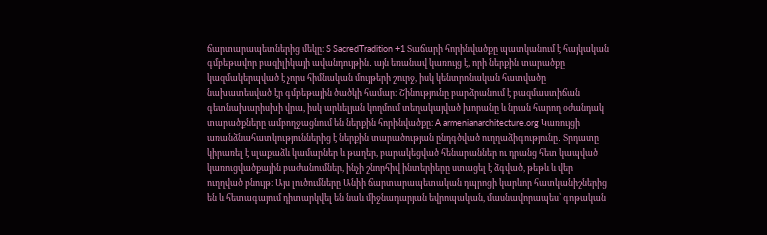ճարտարապետներից մեկը։ S SacredTradition +1 Տաճարի հորինվածքը պատկանում է հայկական գմբեթավոր բազիլիկայի ավանդույթին․ այն եռանավ կառույց է, որի ներքին տարածքը կազմակերպված է չորս հիմնական մույթերի շուրջ, իսկ կենտրոնական հատվածը նախատեսված էր գմբեթային ծածկի համար։ Շինությունը բարձրանում է բազմաստիճան գետնախարիսխի վրա, իսկ արևելյան կողմում տեղակայված խորանը և նրան հարող օժանդակ տարածքները ամբողջացնում են ներքին հորինվածքը։ A armenianarchitecture.org Կառույցի առանձնահատկություններից է ներքին տարածության ընդգծված ուղղաձիգությունը․ Տրդատը կիրառել է սլաքաձև կամարներ և թաղեր, բարակեցված հենարաններ ու դրանց հետ կապված կառուցվածքային բաժանումներ, ինչի շնորհիվ ինտերիերը ստացել է ձգված, թեթև և վեր ուղղված բնույթ։ Այս լուծումները Անիի ճարտարապետական դպրոցի կարևոր հատկանիշներից են և հետագայում դիտարկվել են նաև միջնադարյան եվրոպական, մասնավորապես՝ գոթական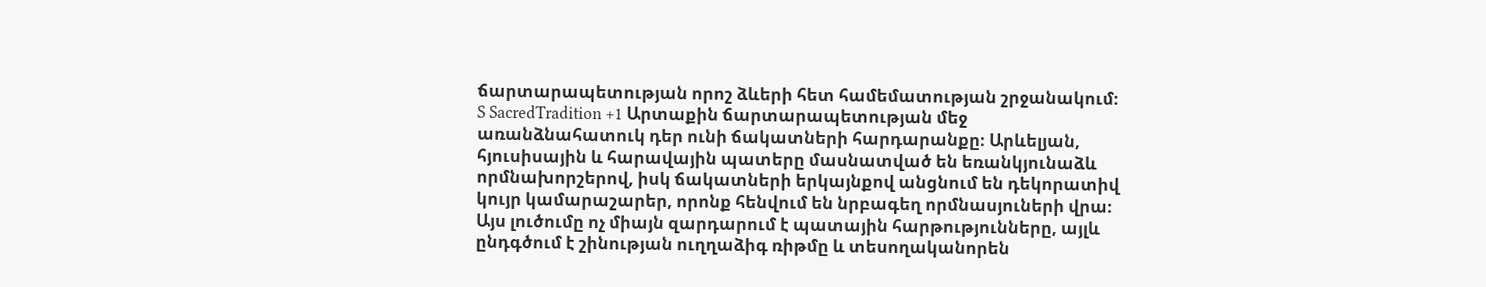ճարտարապետության որոշ ձևերի հետ համեմատության շրջանակում։ S SacredTradition +1 Արտաքին ճարտարապետության մեջ առանձնահատուկ դեր ունի ճակատների հարդարանքը։ Արևելյան, հյուսիսային և հարավային պատերը մասնատված են եռանկյունաձև որմնախորշերով, իսկ ճակատների երկայնքով անցնում են դեկորատիվ կույր կամարաշարեր, որոնք հենվում են նրբագեղ որմնասյուների վրա։ Այս լուծումը ոչ միայն զարդարում է պատային հարթությունները, այլև ընդգծում է շինության ուղղաձիգ ռիթմը և տեսողականորեն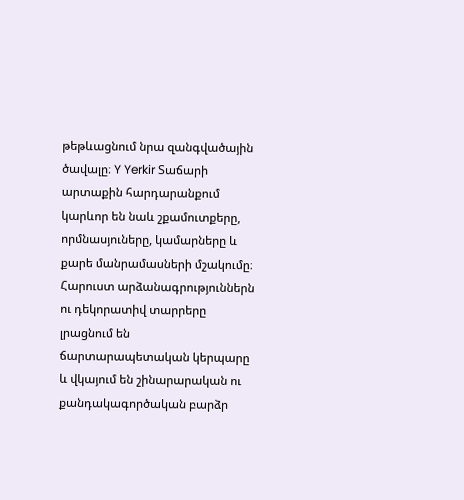թեթևացնում նրա զանգվածային ծավալը։ Y Yerkir Տաճարի արտաքին հարդարանքում կարևոր են նաև շքամուտքերը, որմնասյուները, կամարները և քարե մանրամասների մշակումը։ Հարուստ արձանագրություններն ու դեկորատիվ տարրերը լրացնում են ճարտարապետական կերպարը և վկայում են շինարարական ու քանդակագործական բարձր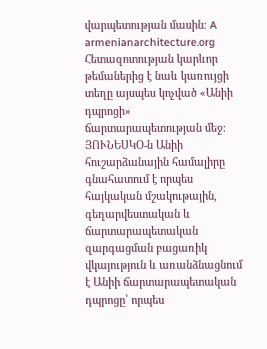վարպետության մասին։ A armenianarchitecture.org Հետազոտության կարևոր թեմաներից է նաև կառույցի տեղը այսպես կոչված «Անիի դպրոցի» ճարտարապետության մեջ։ ՅՈՒՆԵՍԿՕ-ն Անիի հուշարձանային համալիրը գնահատում է որպես հայկական մշակութային, գեղարվեստական և ճարտարապետական զարգացման բացառիկ վկայություն և առանձնացնում է Անիի ճարտարապետական դպրոցը՝ որպես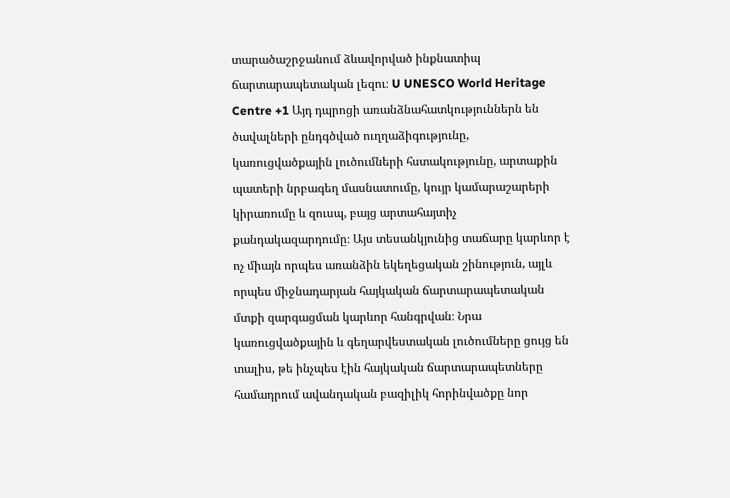տարածաշրջանում ձևավորված ինքնատիպ ճարտարապետական լեզու։ U UNESCO World Heritage Centre +1 Այդ դպրոցի առանձնահատկություններն են ծավալների ընդգծված ուղղաձիգությունը, կառուցվածքային լուծումների հստակությունը, արտաքին պատերի նրբագեղ մասնատումը, կույր կամարաշարերի կիրառումը և զուսպ, բայց արտահայտիչ քանդակազարդումը։ Այս տեսանկյունից տաճարը կարևոր է ոչ միայն որպես առանձին եկեղեցական շինություն, այլև որպես միջնադարյան հայկական ճարտարապետական մտքի զարգացման կարևոր հանգրվան։ Նրա կառուցվածքային և գեղարվեստական լուծումները ցույց են տալիս, թե ինչպես էին հայկական ճարտարապետները համադրում ավանդական բազիլիկ հորինվածքը նոր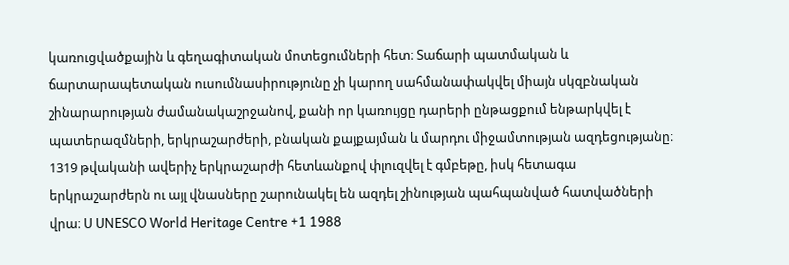կառուցվածքային և գեղագիտական մոտեցումների հետ։ Տաճարի պատմական և ճարտարապետական ուսումնասիրությունը չի կարող սահմանափակվել միայն սկզբնական շինարարության ժամանակաշրջանով, քանի որ կառույցը դարերի ընթացքում ենթարկվել է պատերազմների, երկրաշարժերի, բնական քայքայման և մարդու միջամտության ազդեցությանը։ 1319 թվականի ավերիչ երկրաշարժի հետևանքով փլուզվել է գմբեթը, իսկ հետագա երկրաշարժերն ու այլ վնասները շարունակել են ազդել շինության պահպանված հատվածների վրա։ U UNESCO World Heritage Centre +1 1988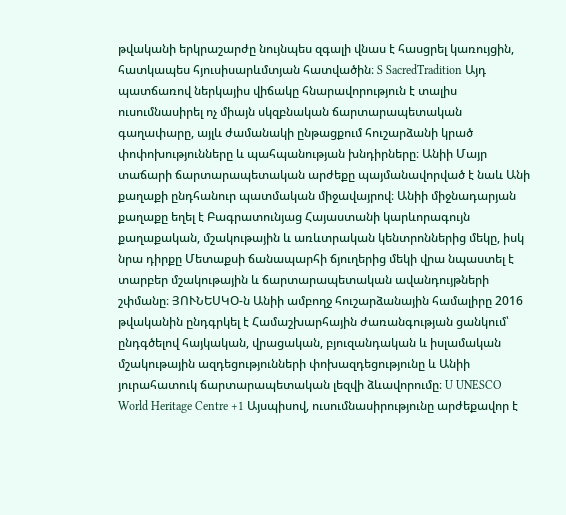թվականի երկրաշարժը նույնպես զգալի վնաս է հասցրել կառույցին, հատկապես հյուսիսարևմտյան հատվածին։ S SacredTradition Այդ պատճառով ներկայիս վիճակը հնարավորություն է տալիս ուսումնասիրել ոչ միայն սկզբնական ճարտարապետական գաղափարը, այլև ժամանակի ընթացքում հուշարձանի կրած փոփոխությունները և պահպանության խնդիրները։ Անիի Մայր տաճարի ճարտարապետական արժեքը պայմանավորված է նաև Անի քաղաքի ընդհանուր պատմական միջավայրով։ Անիի միջնադարյան քաղաքը եղել է Բագրատունյաց Հայաստանի կարևորագույն քաղաքական, մշակութային և առևտրական կենտրոններից մեկը, իսկ նրա դիրքը Մետաքսի ճանապարհի ճյուղերից մեկի վրա նպաստել է տարբեր մշակութային և ճարտարապետական ավանդույթների շփմանը։ ՅՈՒՆԵՍԿՕ-ն Անիի ամբողջ հուշարձանային համալիրը 2016 թվականին ընդգրկել է Համաշխարհային ժառանգության ցանկում՝ ընդգծելով հայկական, վրացական, բյուզանդական և իսլամական մշակութային ազդեցությունների փոխազդեցությունը և Անիի յուրահատուկ ճարտարապետական լեզվի ձևավորումը։ U UNESCO World Heritage Centre +1 Այսպիսով, ուսումնասիրությունը արժեքավոր է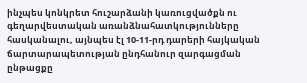ինչպես կոնկրետ հուշարձանի կառուցվածքն ու գեղարվեստական առանձնահատկությունները հասկանալու, այնպես էլ 10-11-րդ դարերի հայկական ճարտարապետության ընդհանուր զարգացման ընթացքը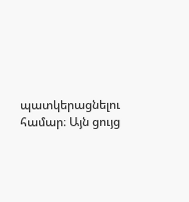պատկերացնելու համար։ Այն ցույց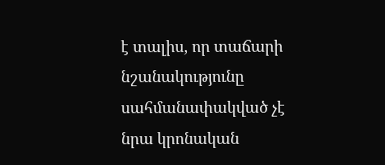է տալիս, որ տաճարի նշանակությունը սահմանափակված չէ նրա կրոնական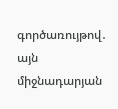գործառույթով․ այն միջնադարյան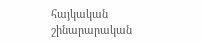հայկական շինարարական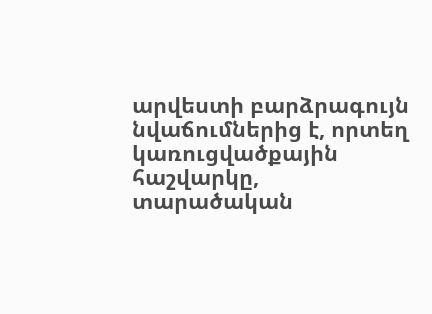արվեստի բարձրագույն նվաճումներից է, որտեղ կառուցվածքային հաշվարկը, տարածական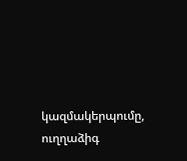կազմակերպումը, ուղղաձիգ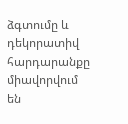ձգտումը և դեկորատիվ հարդարանքը միավորվում են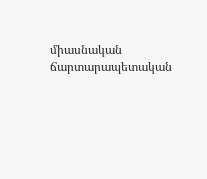միասնական ճարտարապետական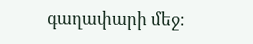գաղափարի մեջ։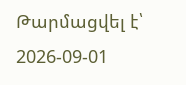Թարմացվել է՝ 2026-09-01